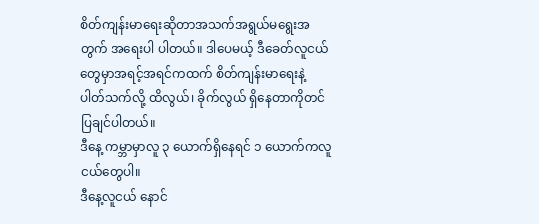စိတ်ကျန်းမာရေးဆိုတာအသက်အရွယ်မရွေးအတွက် အရေးပါ ပါတယ်။ ဒါပေမယ့် ဒီခေတ်လူငယ်တွေမှာအရင့်အရင်ကထက် စိတ်ကျန်းမာရေးနဲ့ ပါတ်သက်လို့ ထိလွယ်၊ ခိုက်လွယ် ရှိနေတာကိုတင်ပြချင်ပါတယ်။
ဒီနေ့ ကမ္ဘာမှာလူ ၃ ယောက်ရှိနေရင် ၁ ယောက်ကလူငယ်တွေပါ။
ဒီနေ့လူငယ် နောင်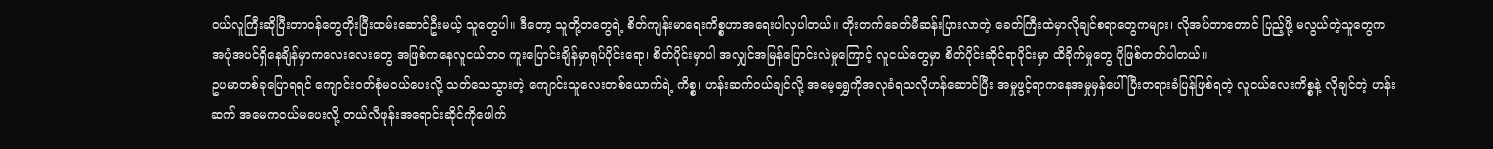ဝယ်လူကြီးဆိုပြီးတာဝန်တွေတိုးပြီးထမ်းဆောင်ဦးမယ့် သူတွေပါ။ ဒီတော့ သူတို့တတွေရဲ့ စိတ်ကျန်းမာရေးကိစ္စဟာအရေးပါလှပါတယ်။ တိုးတက်ခေတ်မီဆန်းပြားလာတဲ့ ခေတ်ကြီးထဲမှာလိုချင်စရာတွေကများ၊ လိုအပ်တာတောင် ပြည့်ဖို့ မလွယ်တဲ့သူတွေကအပုံအပင်ရှိနေချိန်မှာကလေးလေးတွေ အဖြစ်ကနေလူငယ်ဘဝ ကူးပြောင်းချိန်မှာရုပ်ပိုင်းရော၊ စိတ်ပိုင်းမှာပါ အလျှင်အမြန်ပြောင်းလဲမှုကြောင့် လူငယ်တွေမှာ စိတ်ပိုင်းဆိုင်ရာပိုင်းမှာ ထိခိုက်မှုတွေ ပိုဖြစ်တတ်ပါတယ်။
ဥပမာတစ်ခုပြောရရင် ကျောင်းဝတ်စုံမဝယ်ပေးလို့ သတ်သေသွားတဲ့ ကျောင်းသူလေးတစ်ယောက်ရဲ့ ကိစ္စ၊ ဟန်းဆက်ဝယ်ချင်လို့ အမေ့ရွှေကိုအလုခံရသလိုဟန်ဆောင်ပြီး အမှုဖွင့်ရာကနေအမှုမှန်ပေါ်ပြီးတရားခံပြန်ဖြစ်ရတဲ့ လူငယ်လေးကိစ္စနဲ့ လိုချင်တဲ့ ဟန်းဆက် အမေကဝယ်မပေးလို့ တယ်လီဖုန်းအရောင်းဆိုင်ကိုဖေါက်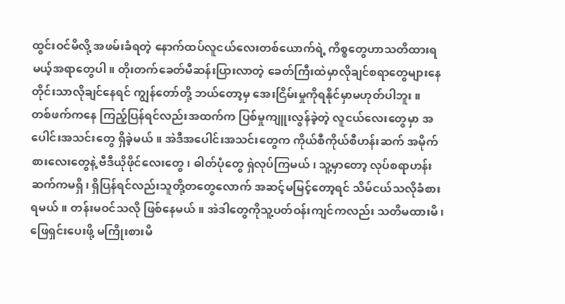ထွင်းဝင်မိလို့ အဖမ်းခံရတဲ့ နောက်ထပ်လူငယ်လေးတစ်ယောက်ရဲ့ ကိစ္စတွေဟာသတိထားရမယ့်အရာတွေပါ။ တိုးတက်ခေတ်မီဆန်းပြားလာတဲ့ ခေတ်ကြီးထဲမှာလိုချင်စရာတွေများနေတိုင်းသာလိုချင်နေရင် ကျွန်တော်တို့ ဘယ်တော့မှ အေးငြိမ်းမှုကိုရနိုင်မှာမဟုတ်ပါဘူး။
တစ်ဖက်ကနေ ကြည့်ပြန်ရင်လည်းအထက်က ပြစ်မှုကျူးလွန်ခဲ့တဲ့ လူငယ်လေးတွေမှာ အပေါင်းအသင်းတွေ ရှိခဲ့မယ်။ အဲဒီအပေါင်းအသင်းတွေက ကိုယ်စီကိုယ်စီဟန်းဆက် အမိုက်စားလေးတွေနဲ့ ဗီဒီယိုဖိုင်လေးတွေ၊ ဓါတ်ပုံတွေ ရှဲလုပ်ကြမယ်၊ သူ့မှာတော့ လုပ်စရာဟန်းဆက်ကမရှိ၊ ရှိပြန်ရင်လည်းသူတို့တတွေလောက် အဆင့်မမြင့်တော့ရင် သိမ်ငယ်သလိုခံစားရမယ်။ တန်းမဝင်သလို ဖြစ်နေမယ်။ အဲဒါတွေကိုသူ့ပတ်ဝန်းကျင်ကလည်း သတိမထားမိ၊ ဖြေရှင်းပေးဖို့ မကြိုးစားမိ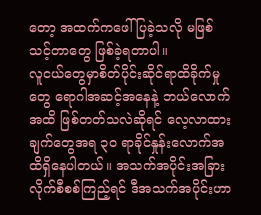တော့ အထက်ကဖေါ်ပြခဲ့သလို မဖြစ်သင့်တာတွေ ဖြစ်ခဲ့ရတာပါ။
လူငယ်တွေမှာစိတ်ပိုင်းဆိုင်ရာထိခိုက်မှုတွေ ရောဂါအဆင့်အနေနဲ့ ဘယ်လောက်အထိ ဖြစ်တတ်သလဲဆိုရင် လေ့လာထားချက်တွေအရ ၃၀ ရာခိုင်နှုန်းလောက်အထိရှိနေပါတယ်။ အသက်အပိုင်းအခြားလိုက်စီစစ်ကြည့်ရင် ဒီအသက်အပိုင်းဟာ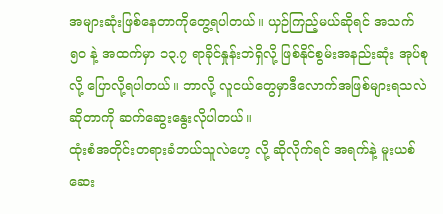အများဆုံးဖြစ်နေတာကိုတွေ့ရပါတယ်။ ယှဉ်ကြည့်မယ်ဆိုရင် အသက် ၅၀ နဲ့ အထက်မှာ ၁၃.၇ ရာခိုင်နှုန်းဘဲရှိလို့ ဖြစ်နိုင်စွမ်းအနည်းဆုံး အုပ်စုလို့ ပြောလို့ရပါတယ်။ ဘာလို့ လူငယ်တွေမှာဒီလောက်အဖြစ်များရသလဲဆိုတာကို ဆက်ဆွေးနွေးလိုပါတယ်။
ထုံးစံအတိုင်းတရားခံဘယ်သူလဲဟေ့ လို့ ဆိုလိုက်ရင် အရက်နဲ့ မူးယစ်ဆေး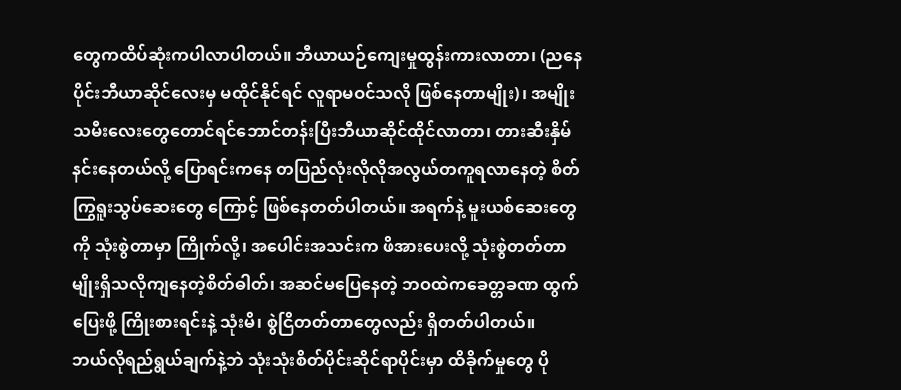တွေကထိပ်ဆုံးကပါလာပါတယ်။ ဘီယာယဉ်ကျေးမှုထွန်းကားလာတာ၊ (ညနေပိုင်းဘီယာဆိုင်လေးမှ မထိုင်နိုင်ရင် လူရာမဝင်သလို ဖြစ်နေတာမျိုး)၊ အမျိုးသမီးလေးတွေတောင်ရင်ဘောင်တန်းပြီးဘီယာဆိုင်ထိုင်လာတာ၊ တားဆီးနှိမ်နင်းနေတယ်လို့ ပြောရင်းကနေ တပြည်လုံးလိုလိုအလွယ်တကူရလာနေတဲ့ စိတ်ကြွရူးသွပ်ဆေးတွေ ကြောင့် ဖြစ်နေတတ်ပါတယ်။ အရက်နဲ့ မူးယစ်ဆေးတွေကို သုံးစွဲတာမှာ ကြိုက်လို့၊ အပေါင်းအသင်းက ဖိအားပေးလို့ သုံးစွဲတတ်တာမျိုးရှိသလိုကျနေတဲ့စိတ်ဓါတ်၊ အဆင်မပြေနေတဲ့ ဘဝထဲကခေတ္တခဏ ထွက်ပြေးဖို့ ကြိုးစားရင်းနဲ့ သုံးမိ၊ စွဲငြိတတ်တာတွေလည်း ရှိတတ်ပါတယ်။
ဘယ်လိုရည်ရွယ်ချက်နဲ့ဘဲ သုံးသုံးစိတ်ပိုင်းဆိုင်ရာပိုင်းမှာ ထိခိုက်မှုတွေ ပို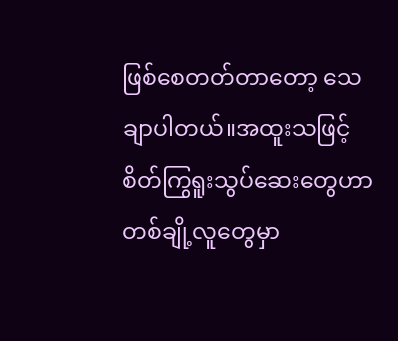ဖြစ်စေတတ်တာတော့ သေချာပါတယ်။အထူးသဖြင့် စိတ်ကြွရူးသွပ်ဆေးတွေဟာ တစ်ချို့လူတွေမှာ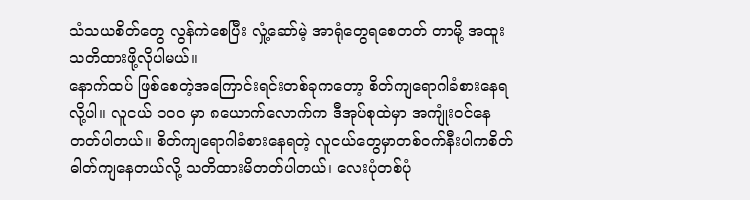သံသယစိတ်တွေ လွန်ကဲစေပြီး လှုံ့ဆော်မဲ့ အာရုံတွေရစေတတ် တာမို့ အထူးသတိထားဖို့လိုပါမယ်။
နောက်ထပ် ဖြစ်စေတဲ့အကြောင်းရင်းတစ်ခုကတော့ စိတ်ကျရောဂါခံစားနေရလို့ပါ။ လူငယ် ၁၀၀ မှာ ၈ယောက်လောက်က ဒီအုပ်စုထဲမှာ အကျုံးဝင်နေတတ်ပါတယ်။ စိတ်ကျရောဂါခံစားနေရတဲ့ လူငယ်တွေမှာတစ်ဝက်နီးပါကစိတ်ဓါတ်ကျနေတယ်လို့ သတိထားမိတတ်ပါတယ်၊ လေးပုံတစ်ပုံ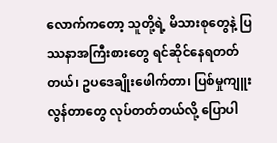လောက်ကတော့ သူတို့ရဲ့ မိသားစုတွေနဲ့ ပြဿနာအကြီးစားတွေ ရင်ဆိုင်နေရတတ်တယ်၊ ဥပဒေချိုးဖေါက်တာ၊ ပြစ်မှုကျူးလွန်တာတွေ လုပ်တတ်တယ်လို့ ပြောပါ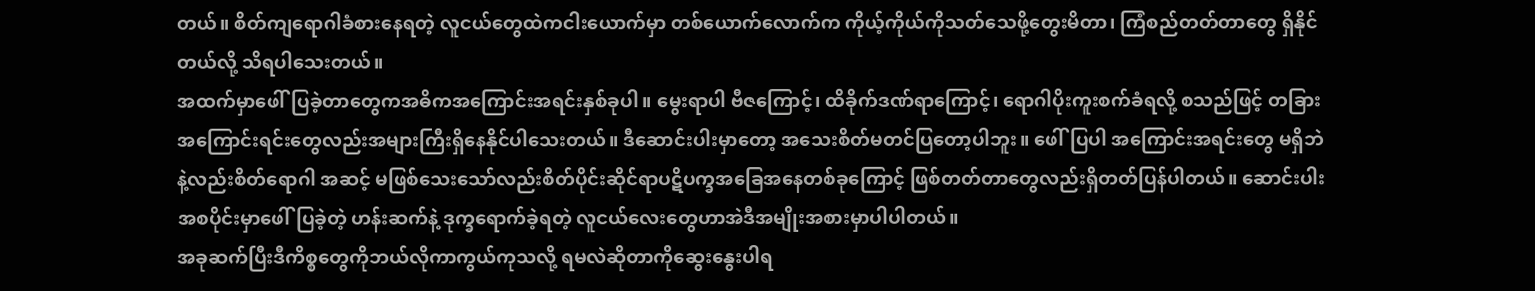တယ်။ စိတ်ကျရောဂါခံစားနေရတဲ့ လူငယ်တွေထဲကငါးယောက်မှာ တစ်ယောက်လောက်က ကိုယ့်ကိုယ်ကိုသတ်သေဖို့တွေးမိတာ၊ ကြံစည်တတ်တာတွေ ရှိနိုင်တယ်လို့ သိရပါသေးတယ်။
အထက်မှာဖေါ်ပြခဲ့တာတွေကအဓိကအကြောင်းအရင်းနှစ်ခုပါ။ မွေးရာပါ ဗီဇကြောင့်၊ ထိခိုက်ဒဏ်ရာကြောင့်၊ ရောဂါပိုးကူးစက်ခံရလို့ စသည်ဖြင့် တခြားအကြောင်းရင်းတွေလည်းအများကြီးရှိနေနိုင်ပါသေးတယ်။ ဒီဆောင်းပါးမှာတော့ အသေးစိတ်မတင်ပြတော့ပါဘူး။ ဖေါ်ပြပါ အကြောင်းအရင်းတွေ မရှိဘဲနဲ့လည်းစိတ်ရောဂါ အဆင့် မဖြစ်သေးသော်လည်းစိတ်ပိုင်းဆိုင်ရာပဋိပက္ခအခြေအနေတစ်ခုကြောင့် ဖြစ်တတ်တာတွေလည်းရှိတတ်ပြန်ပါတယ်။ ဆောင်းပါးအစပိုင်းမှာဖေါ်ပြခဲ့တဲ့ ဟန်းဆက်နဲ့ ဒုက္ခရောက်ခဲ့ရတဲ့ လူငယ်လေးတွေဟာအဲဒီအမျိုးအစားမှာပါပါတယ်။
အခုဆက်ပြီးဒီကိစ္စတွေကိုဘယ်လိုကာကွယ်ကုသလို့ ရမလဲဆိုတာကိုဆွေးနွေးပါရ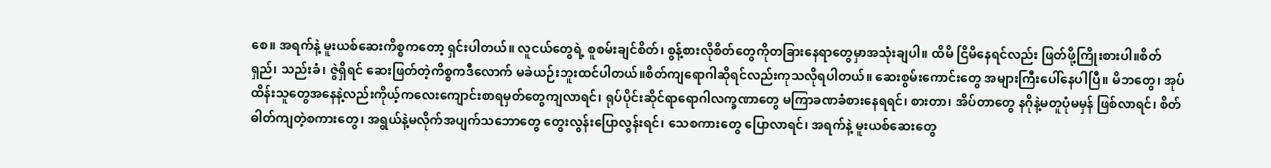စေ။ အရက်နဲ့ မူးယစ်ဆေးကိစ္စကတော့ ရှင်းပါတယ်။ လူငယ်တွေရဲ့ စူစမ်းချင်စိတ်၊ စွန့်စားလိုစိတ်တွေကိုတခြားနေရာတွေမှာအသုံးချပါ။ ထိမိ ငြိမိနေရင်လည်း ဖြတ်ဖို့ကြိုးစားပါ။စိတ်ရှည်၊ သည်းခံ၊ ဇွဲရှိရင် ဆေးဖြတ်တဲ့ကိစ္စကဒီလောက် မခဲယဉ်းဘူးထင်ပါတယ်။စိတ်ကျရောဂါဆိုရင်လည်းကုသလိုရပါတယ်။ ဆေးစွမ်းကောင်းတွေ အများကြီးပေါ်နေပါပြီ။ မိဘတွေ၊ အုပ်ထိန်းသူတွေအနေနဲ့လည်းကိုယ့်ကလေးကျောင်းစာရမှတ်တွေကျလာရင်၊ ရုပ်ပိုင်းဆိုင်ရာရောဂါလက္ခဏာတွေ မကြာခဏခံစားနေရရင်၊ စားတာ၊ အိပ်တာတွေ နဂိုနဲ့မတူပုံမမှန် ဖြစ်လာရင်၊ စိတ်ဓါတ်ကျတဲ့စကားတွေ၊ အရွယ်နဲ့မလိုက်အပျက်သဘောတွေ တွေးလွန်းပြောလွန်းရင်၊ သေစကားတွေ ပြောလာရင်၊ အရက်နဲ့ မူးယစ်ဆေးတွေ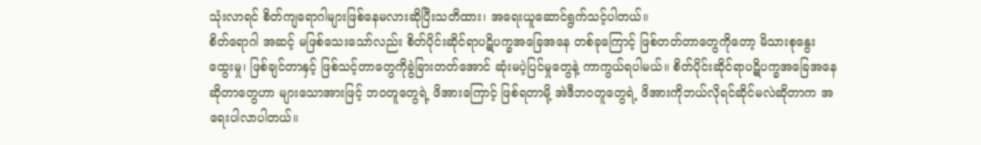သုံးလာရင် စိတ်ကျရောဂါများဖြစ်နေမလားဆိုပြီးသတိထား၊ အရေးယူဆောင်ရွက်သင့်ပါတယ်။
စိတ်ရောဂါ အဆင့် မဖြစ်သေးသော်လည်း စိတ်ပိုင်းဆိုင်ရာပဋိပက္ခအခြေအနေ တစ်ခုကြောင့် ဖြစ်တတ်တာတွေကိုတော့ မိသားစုနွေးထွေးမှု၊ ဖြစ်ချင်တာနှင့် ဖြစ်သင့်တာတွေကိုခွဲခြားတတ်အောင် ဆုံးမပဲ့ပြင်မှုတွေနဲ့ ကာကွယ်ရပါမယ်။ စိတ်ပိုင်းဆိုင်ရာပဋိပက္ခအခြေအနေဆိုတာတွေဟာ များသောအားဖြင့် ဘဝတူတွေရဲ့ ဖိအားကြောင့် ဖြစ်ရတာမို့ အဲဒီဘဝတူတွေရဲ့ ဖိအားကိုဘယ်လိုရင်ဆိုင်မလဲဆိုတာက အရေးပါလာပါတယ်။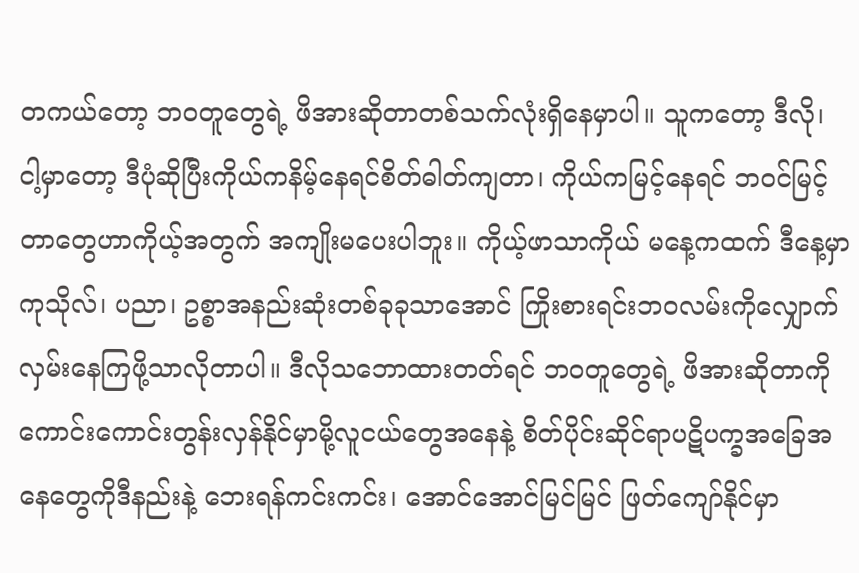တကယ်တော့ ဘဝတူတွေရဲ့ ဖိအားဆိုတာတစ်သက်လုံးရှိနေမှာပါ။ သူကတော့ ဒီလို၊ ငါ့မှာတော့ ဒီပုံဆိုပြီးကိုယ်ကနိမ့်နေရင်စိတ်ဓါတ်ကျတာ၊ ကိုယ်ကမြင့်နေရင် ဘဝင်မြင့်တာတွေဟာကိုယ့်အတွက် အကျိုးမပေးပါဘူး။ ကိုယ့်ဖာသာကိုယ် မနေ့ကထက် ဒီနေ့မှာကုသိုလ်၊ ပညာ၊ ဥစ္စာအနည်းဆုံးတစ်ခုခုသာအောင် ကြိုးစားရင်းဘဝလမ်းကိုလျှောက်လှမ်းနေကြဖို့သာလိုတာပါ။ ဒီလိုသဘောထားတတ်ရင် ဘဝတူတွေရဲ့ ဖိအားဆိုတာကိုကောင်းကောင်းတွန်းလှန်နိုင်မှာမို့လူငယ်တွေအနေနဲ့ စိတ်ပိုင်းဆိုင်ရာပဋိပက္ခအခြေအနေတွေကိုဒီနည်းနဲ့ ဘေးရန်ကင်းကင်း၊ အောင်အောင်မြင်မြင် ဖြတ်ကျော်နိုင်မှာ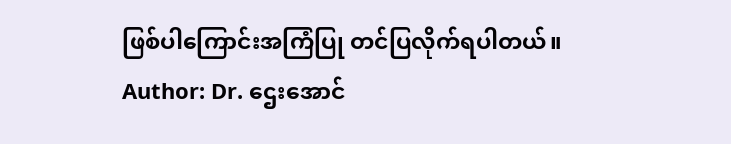ဖြစ်ပါကြောင်းအကြံပြု တင်ပြလိုက်ရပါတယ်။
Author: Dr. ဌေးအောင်